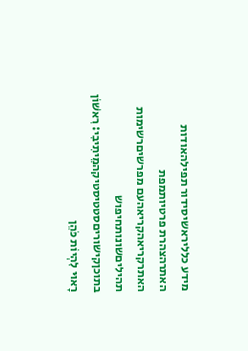מידע כלליראשיסידור תפילהאודות האתרהצהרת פרטיותמפת האתרקריאהקריאהעם מפרשיםרשימות תהיליםשונותחיפוש בתוכןקישוריםסטטיסטיקהמֵיתִיבִי: רִאשׁוֹן רָאוּי לִהְיוֹת כֹּהֵן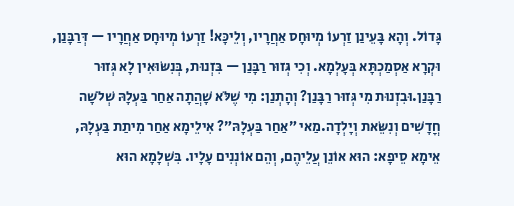גָּדוֹל. וְהָא בָּעֵינַן זַרְעוֹ מְיוּחָס אַחֲרָיו, וְלֵיכָּא! זַרְעוֹ מְיוּחָס אַחֲרָיו — דְּרַבָּנַן, וּקְרָא אַסְמַכְתָּא בְּעָלְמָא. וְכִי גְּזוּר רַבָּנַן — בִּזְנוּת, בְּנִשּׂוּאִין לָא גְּזוּר רַבָּנַן.וּבִזְנוּת מִי גְּזוּר רַבָּנַן? וְהָתְנַן: מִי שֶׁלֹּא שָׁהֲתָה אַחַר בַּעְלָהּ שְׁלֹשָׁה חֳדָשִׁים וְנִשֵּׂאת וְיָלְדָה.מַאי ״אַחַר בַּעְלָהּ״? אִילֵימָא אַחַר מִיתַת בַּעְלָהּ, אֵימָא סֵיפָא: הוּא אוֹנֵן עֲלֵיהֶם, וְהֵם אוֹנְנִים עָלָיו. בִּשְׁלָמָא הוּא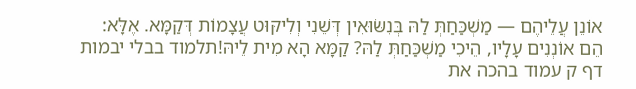אוֹנֵן עֲלֵיהֶם — מַשְׁכַּחַתְּ לַהּ בְּנִשּׂוּאִין דְּשֵׁנִי וְלִיקּוּט עֲצָמוֹת דְּקַמָּא. אֶלָּא: הֵם אוֹנְנִים עָלָיו, הֵיכִי מַשְׁכַּחַתְּ לַהּ? קַמָּא הָא מִית לֵיהּ!תלמוד בבלי יבמות דף ק עמוד בהכה את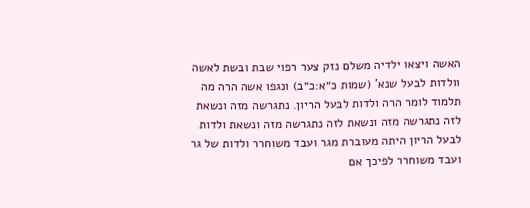האשה ויצאו ילדיה משלם נזק צער רפוי שבת ובשת לאשה וולדות לבעל שנא' (שמות כ״א:כ״ב) ונגפו אשה הרה מה תלמוד לומר הרה ולדות לבעל הריון. נתגרשה מזה ונשאת לזה נתגרשה מזה ונשאת לזה נתגרשה מזה ונשאת ולדות לבעל הריון היתה מעוברת מגר ועבד משוחרר ולדות של גר ועבד משוחרר לפיכך אם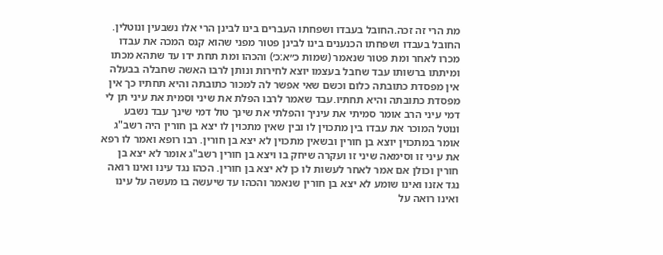מת הרי זה זכה.החובל בעבדו ושפחתו העברים בינו לבינן הרי אלו נשבעין ונוטלין. החובל בעבדו ושפחתו הכנענים בינו לבינן פטור מפני שהוא קנס המכה את עבדו מכרו לאחר ומת פטור שנאמר (שמות כ״א:כ׳) והכהו ומת תחת ידו עד שתהא מכתו ומיתתו ברשותו עבד שחבל בעצמו יוצא לחירות ונותן לרבו האשה שחבלה בבעלה אין מפסדת כתובתה כלום וכשם שאי אפשר לה למכור כתובתה והיא תחתיו כך אין מפסדת כתובתה והיא תחתיו.עבד שאמר לרבו הפלת את שיני וסמית את עיני תן לי דמי עיני הרב אומר סמיתי את עיניך והפלתי את שינך טול דמי שינך עבד נשבע ונוטל המוכר את עבדו בין מתכוין לו ובין שאין מתכוין לו יצא בן חורין היה רשב"ג אומר במתכוין יוצא בן חורין ובשאין מתכוין לא יצא בן חורין. רבו רופא ואמר לו רפא את עיני זו וסימאה שיני זו ועקרה שיחק בו ויצא בן חורין רשב"ג אומר לא יצא בן חורין וכולן אם אמר לאחר לעשות לו כן לא יצא בן חורין. הכהו נגד עינו ואינו רואה נגד אזנו ואינו שומע לא יצא בן חורין שנאמר והכהו עד שיעשה בו מעשה על עינו ואינו רואה על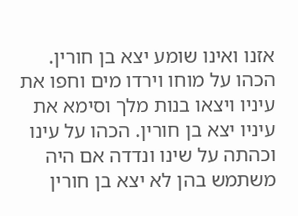אזנו ואינו שומע יצא בן חורין. הכהו על מוחו וירדו מים וחפו את עיניו ויצאו בנות מלך וסימא את עיניו יצא בן חורין. הכהו על עינו וכהתה על שינו ונדדה אם היה משתמש בהן לא יצא בן חורין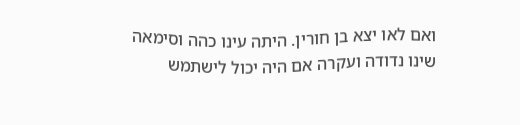ואם לאו יצא בן חורין. היתה עינו כהה וסימאה שינו נדודה ועקרה אם היה יכול לישתמש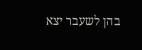בהן לשעבר יצא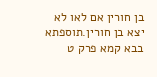בן חורין אם לאו לא יצא בן חורין.תוספתא בבא קמא פרק ט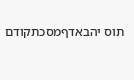תוס יהבאדףמסכתקודם